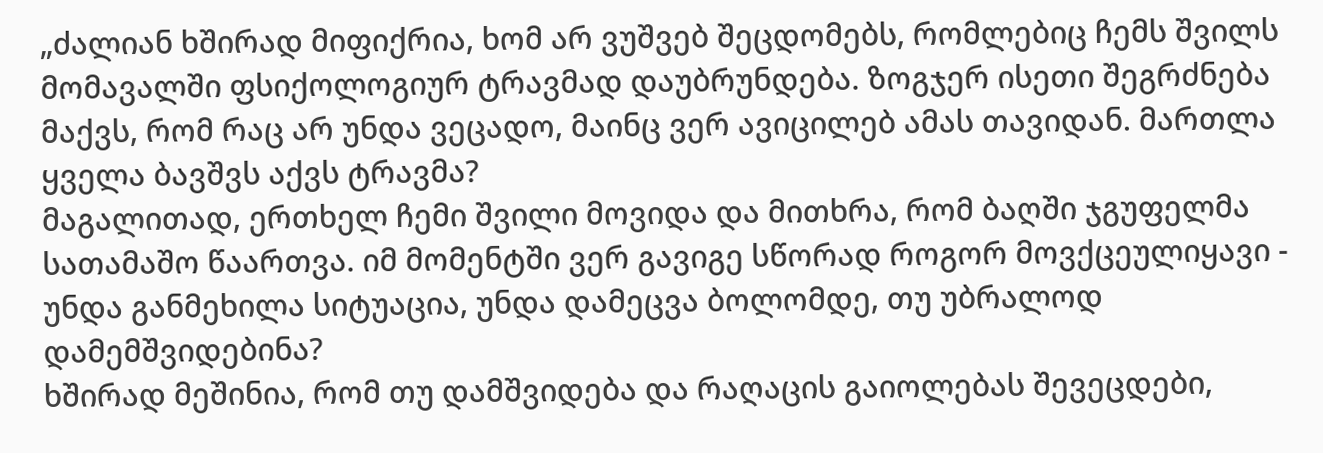„ძალიან ხშირად მიფიქრია, ხომ არ ვუშვებ შეცდომებს, რომლებიც ჩემს შვილს მომავალში ფსიქოლოგიურ ტრავმად დაუბრუნდება. ზოგჯერ ისეთი შეგრძნება მაქვს, რომ რაც არ უნდა ვეცადო, მაინც ვერ ავიცილებ ამას თავიდან. მართლა ყველა ბავშვს აქვს ტრავმა?
მაგალითად, ერთხელ ჩემი შვილი მოვიდა და მითხრა, რომ ბაღში ჯგუფელმა სათამაშო წაართვა. იმ მომენტში ვერ გავიგე სწორად როგორ მოვქცეულიყავი - უნდა განმეხილა სიტუაცია, უნდა დამეცვა ბოლომდე, თუ უბრალოდ დამემშვიდებინა?
ხშირად მეშინია, რომ თუ დამშვიდება და რაღაცის გაიოლებას შევეცდები,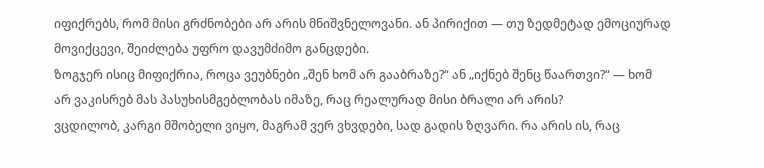იფიქრებს, რომ მისი გრძნობები არ არის მნიშვნელოვანი. ან პირიქით — თუ ზედმეტად ემოციურად მოვიქცევი, შეიძლება უფრო დავუმძიმო განცდები.
ზოგჯერ ისიც მიფიქრია, როცა ვეუბნები „შენ ხომ არ გააბრაზე?“ ან „იქნებ შენც წაართვი?“ — ხომ არ ვაკისრებ მას პასუხისმგებლობას იმაზე, რაც რეალურად მისი ბრალი არ არის?
ვცდილობ, კარგი მშობელი ვიყო, მაგრამ ვერ ვხვდები, სად გადის ზღვარი. რა არის ის, რაც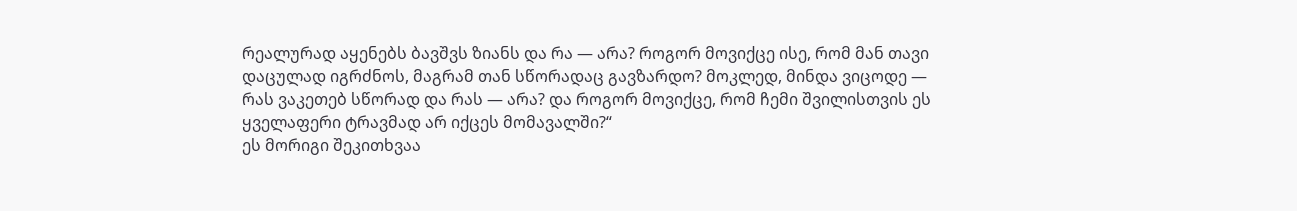რეალურად აყენებს ბავშვს ზიანს და რა — არა? როგორ მოვიქცე ისე, რომ მან თავი დაცულად იგრძნოს, მაგრამ თან სწორადაც გავზარდო? მოკლედ, მინდა ვიცოდე — რას ვაკეთებ სწორად და რას — არა? და როგორ მოვიქცე, რომ ჩემი შვილისთვის ეს ყველაფერი ტრავმად არ იქცეს მომავალში?“
ეს მორიგი შეკითხვაა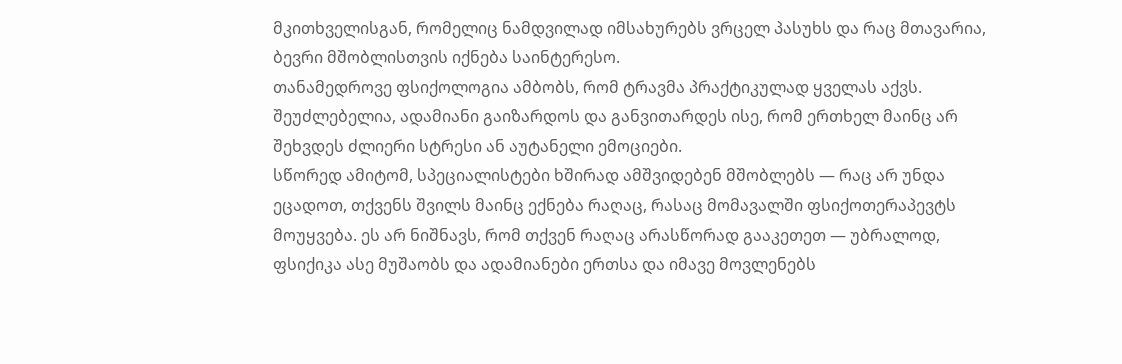მკითხველისგან, რომელიც ნამდვილად იმსახურებს ვრცელ პასუხს და რაც მთავარია, ბევრი მშობლისთვის იქნება საინტერესო.
თანამედროვე ფსიქოლოგია ამბობს, რომ ტრავმა პრაქტიკულად ყველას აქვს. შეუძლებელია, ადამიანი გაიზარდოს და განვითარდეს ისე, რომ ერთხელ მაინც არ შეხვდეს ძლიერი სტრესი ან აუტანელი ემოციები.
სწორედ ამიტომ, სპეციალისტები ხშირად ამშვიდებენ მშობლებს — რაც არ უნდა ეცადოთ, თქვენს შვილს მაინც ექნება რაღაც, რასაც მომავალში ფსიქოთერაპევტს მოუყვება. ეს არ ნიშნავს, რომ თქვენ რაღაც არასწორად გააკეთეთ — უბრალოდ, ფსიქიკა ასე მუშაობს და ადამიანები ერთსა და იმავე მოვლენებს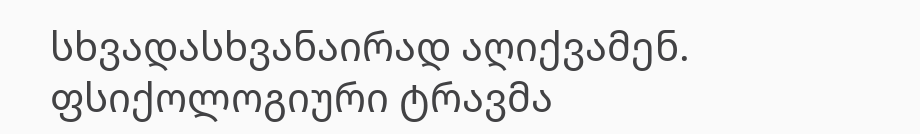სხვადასხვანაირად აღიქვამენ.
ფსიქოლოგიური ტრავმა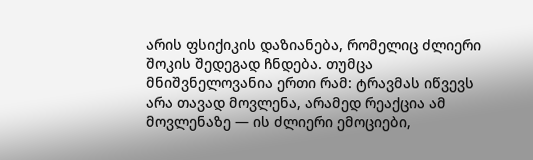არის ფსიქიკის დაზიანება, რომელიც ძლიერი შოკის შედეგად ჩნდება. თუმცა მნიშვნელოვანია ერთი რამ: ტრავმას იწვევს არა თავად მოვლენა, არამედ რეაქცია ამ მოვლენაზე — ის ძლიერი ემოციები,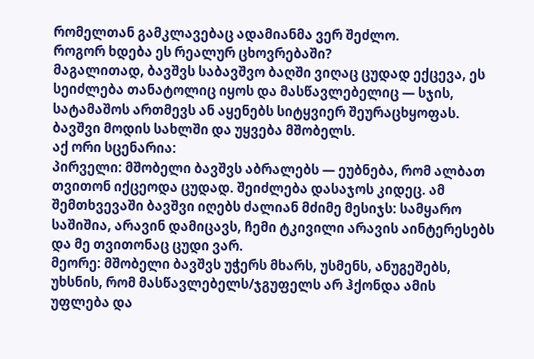რომელთან გამკლავებაც ადამიანმა ვერ შეძლო.
როგორ ხდება ეს რეალურ ცხოვრებაში?
მაგალითად, ბავშვს საბავშვო ბაღში ვიღაც ცუდად ექცევა, ეს სეიძლება თანატოლიც იყოს და მასწავლებელიც — სჯის, სატამაშოს ართმევს ან აყენებს სიტყვიერ შეურაცხყოფას. ბავშვი მოდის სახლში და უყვება მშობელს.
აქ ორი სცენარია:
პირველი: მშობელი ბავშვს აბრალებს — ეუბნება, რომ ალბათ თვითონ იქცეოდა ცუდად. შეიძლება დასაჯოს კიდეც. ამ შემთხვევაში ბავშვი იღებს ძალიან მძიმე მესიჯს: სამყარო საშიშია, არავინ დამიცავს, ჩემი ტკივილი არავის აინტერესებს და მე თვითონაც ცუდი ვარ.
მეორე: მშობელი ბავშვს უჭერს მხარს, უსმენს, ანუგეშებს, უხსნის, რომ მასწავლებელს/ჯგუფელს არ ჰქონდა ამის უფლება და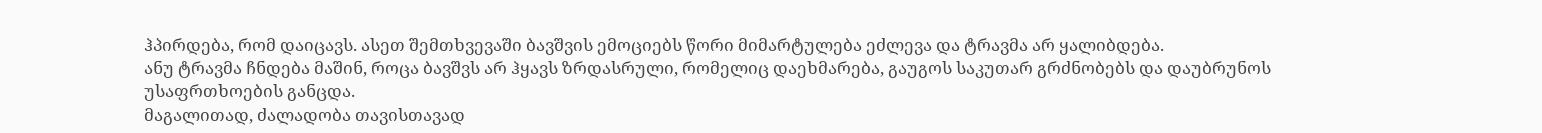ჰპირდება, რომ დაიცავს. ასეთ შემთხვევაში ბავშვის ემოციებს წორი მიმარტულება ეძლევა და ტრავმა არ ყალიბდება.
ანუ ტრავმა ჩნდება მაშინ, როცა ბავშვს არ ჰყავს ზრდასრული, რომელიც დაეხმარება, გაუგოს საკუთარ გრძნობებს და დაუბრუნოს უსაფრთხოების განცდა.
მაგალითად, ძალადობა თავისთავად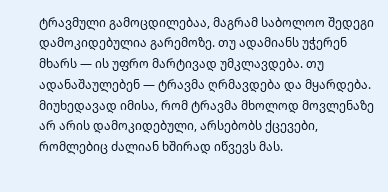ტრავმული გამოცდილებაა, მაგრამ საბოლოო შედეგი დამოკიდებულია გარემოზე. თუ ადამიანს უჭერენ მხარს — ის უფრო მარტივად უმკლავდება. თუ ადანაშაულებენ — ტრავმა ღრმავდება და მყარდება.
მიუხედავად იმისა, რომ ტრავმა მხოლოდ მოვლენაზე არ არის დამოკიდებული, არსებობს ქცევები, რომლებიც ძალიან ხშირად იწვევს მას.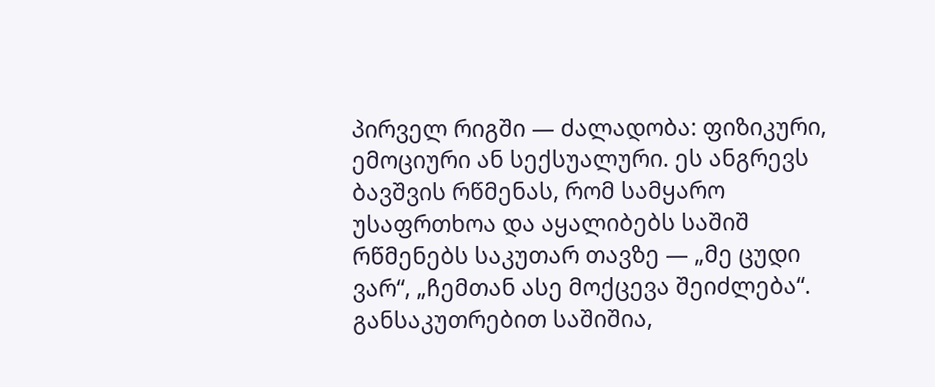პირველ რიგში — ძალადობა: ფიზიკური, ემოციური ან სექსუალური. ეს ანგრევს ბავშვის რწმენას, რომ სამყარო უსაფრთხოა და აყალიბებს საშიშ რწმენებს საკუთარ თავზე — „მე ცუდი ვარ“, „ჩემთან ასე მოქცევა შეიძლება“.
განსაკუთრებით საშიშია,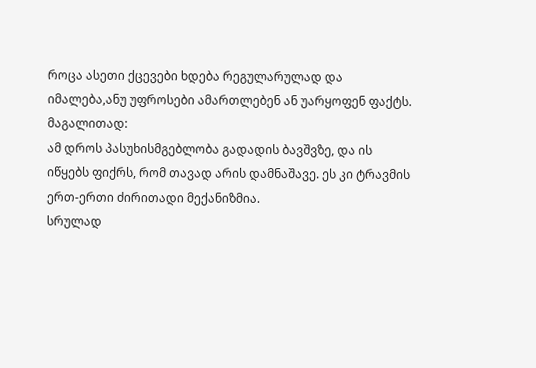როცა ასეთი ქცევები ხდება რეგულარულად და იმალება,ანუ უფროსები ამართლებენ ან უარყოფენ ფაქტს.
მაგალითად:
ამ დროს პასუხისმგებლობა გადადის ბავშვზე, და ის იწყებს ფიქრს, რომ თავად არის დამნაშავე. ეს კი ტრავმის ერთ-ერთი ძირითადი მექანიზმია.
სრულად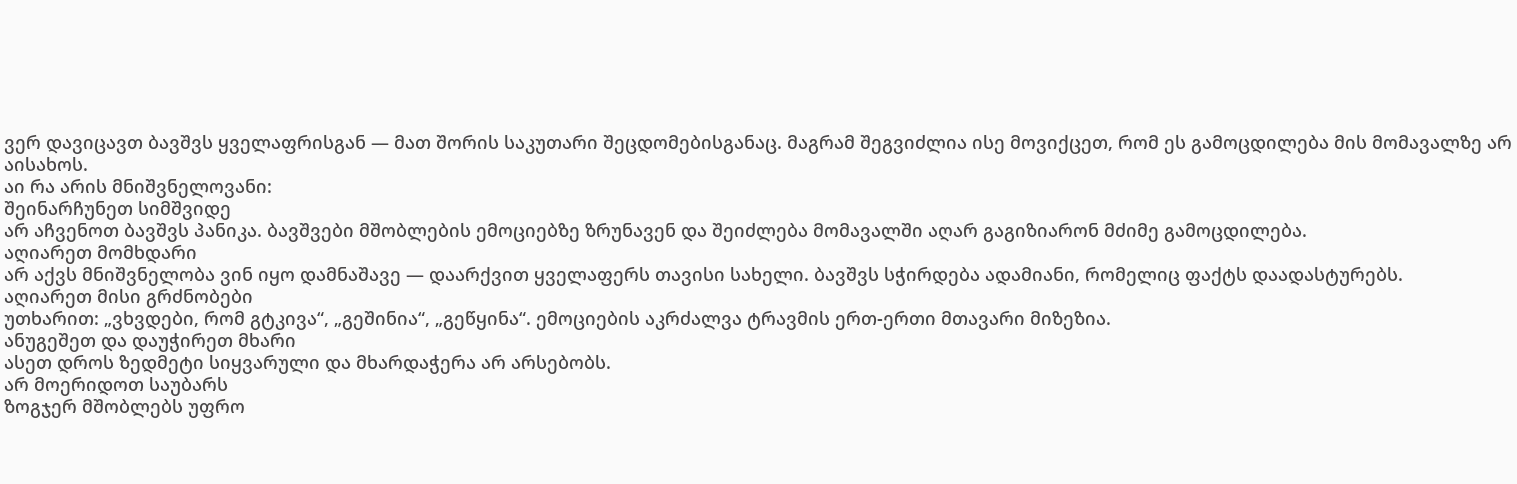ვერ დავიცავთ ბავშვს ყველაფრისგან — მათ შორის საკუთარი შეცდომებისგანაც. მაგრამ შეგვიძლია ისე მოვიქცეთ, რომ ეს გამოცდილება მის მომავალზე არ აისახოს.
აი რა არის მნიშვნელოვანი:
შეინარჩუნეთ სიმშვიდე
არ აჩვენოთ ბავშვს პანიკა. ბავშვები მშობლების ემოციებზე ზრუნავენ და შეიძლება მომავალში აღარ გაგიზიარონ მძიმე გამოცდილება.
აღიარეთ მომხდარი
არ აქვს მნიშვნელობა ვინ იყო დამნაშავე — დაარქვით ყველაფერს თავისი სახელი. ბავშვს სჭირდება ადამიანი, რომელიც ფაქტს დაადასტურებს.
აღიარეთ მისი გრძნობები
უთხარით: „ვხვდები, რომ გტკივა“, „გეშინია“, „გეწყინა“. ემოციების აკრძალვა ტრავმის ერთ-ერთი მთავარი მიზეზია.
ანუგეშეთ და დაუჭირეთ მხარი
ასეთ დროს ზედმეტი სიყვარული და მხარდაჭერა არ არსებობს.
არ მოერიდოთ საუბარს
ზოგჯერ მშობლებს უფრო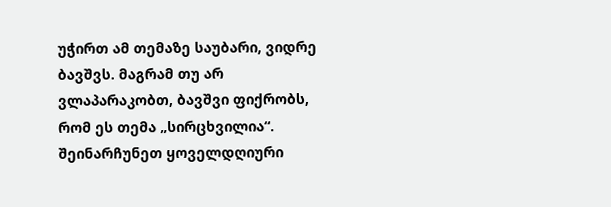უჭირთ ამ თემაზე საუბარი, ვიდრე ბავშვს. მაგრამ თუ არ ვლაპარაკობთ, ბავშვი ფიქრობს, რომ ეს თემა „სირცხვილია“.
შეინარჩუნეთ ყოველდღიური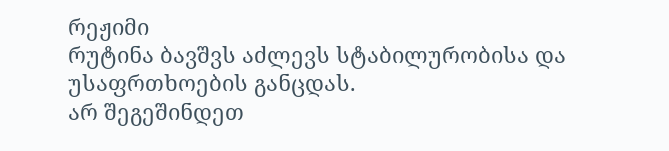რეჟიმი
რუტინა ბავშვს აძლევს სტაბილურობისა და უსაფრთხოების განცდას.
არ შეგეშინდეთ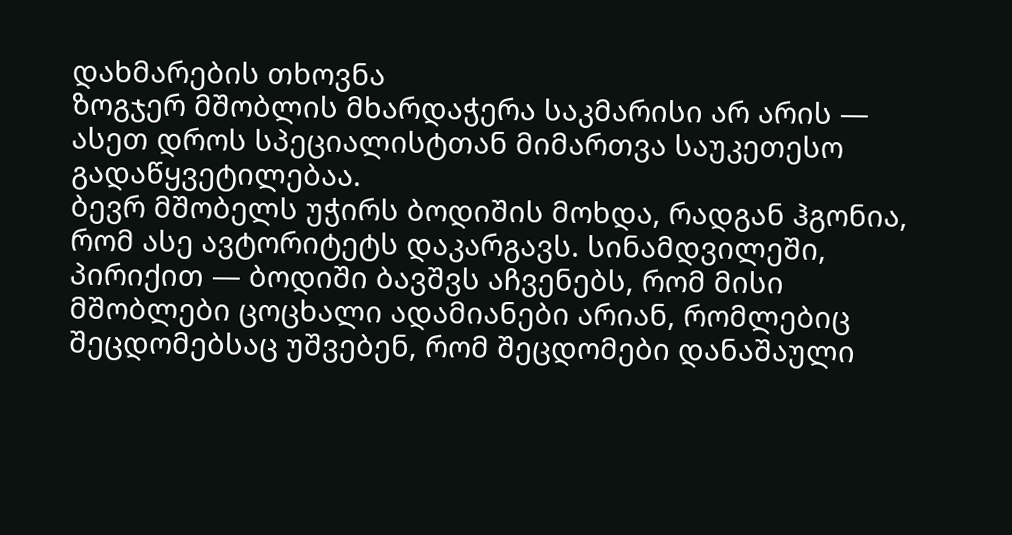დახმარების თხოვნა
ზოგჯერ მშობლის მხარდაჭერა საკმარისი არ არის — ასეთ დროს სპეციალისტთან მიმართვა საუკეთესო გადაწყვეტილებაა.
ბევრ მშობელს უჭირს ბოდიშის მოხდა, რადგან ჰგონია, რომ ასე ავტორიტეტს დაკარგავს. სინამდვილეში, პირიქით — ბოდიში ბავშვს აჩვენებს, რომ მისი მშობლები ცოცხალი ადამიანები არიან, რომლებიც შეცდომებსაც უშვებენ, რომ შეცდომები დანაშაული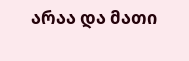არაა და მათი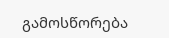გამოსწორება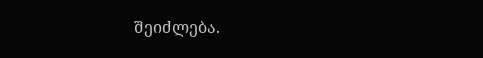შეიძლება.